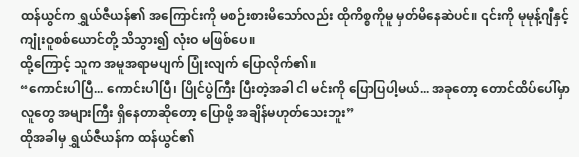ထန်ယွင်က ရွှယ်ဇီယန်၏ အကြောင်းကို မစဉ်းစားမိသော်လည်း ထိုကိစ္စကိုမူ မှတ်မိနေဆဲပင်။ ၎င်းကို မုမုန့်ဂျီနှင့် ကျုံးဝူစစ်ယောင်တို့ သိသွား၍ လုံးဝ မဖြစ်ပေ။
ထို့ကြောင့် သူက အမူအရာမပျက် ပြုံးလျက် ပြောလိုက်၏။
“ကောင်းပါပြီ... ကောင်းပါပြီ၊ ပြိုင်ပွဲကြီး ပြီးတဲ့အခါ ငါ မင်းကို ပြောပြပါ့မယ်... အခုတော့ တောင်ထိပ်ပေါ်မှာ လူတွေ အများကြီး ရှိနေတာဆိုတော့ ပြောဖို့ အချိန်မဟုတ်သေးဘူး”
ထိုအခါမှ ရွှယ်ဇီယန်က ထန်ယွင်၏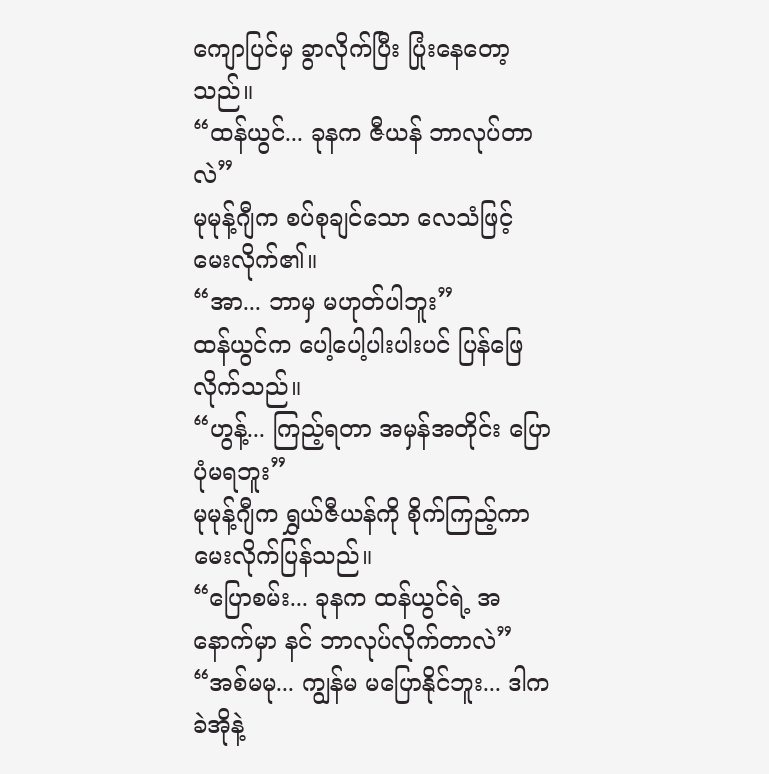ကျောပြင်မှ ခွာလိုက်ပြီး ပြုံးနေတော့သည်။
“ထန်ယွင်... ခုနက ဇီယန် ဘာလုပ်တာလဲ”
မုမုန့်ဂျီက စပ်စုချင်သော လေသံဖြင့် မေးလိုက်၏။
“အာ... ဘာမှ မဟုတ်ပါဘူး”
ထန်ယွင်က ပေါ့ပေါ့ပါးပါးပင် ပြန်ဖြေလိုက်သည်။
“ဟွန့်... ကြည့်ရတာ အမှန်အတိုင်း ပြောပုံမရဘူး”
မုမုန့်ဂျီက ရွှယ်ဇီယန်ကို စိုက်ကြည့်ကာ မေးလိုက်ပြန်သည်။
“ပြောစမ်း... ခုနက ထန်ယွင်ရဲ့ အနောက်မှာ နင် ဘာလုပ်လိုက်တာလဲ”
“အစ်မမု... ကျွန်မ မပြောနိုင်ဘူး... ဒါက ခဲအိုနဲ့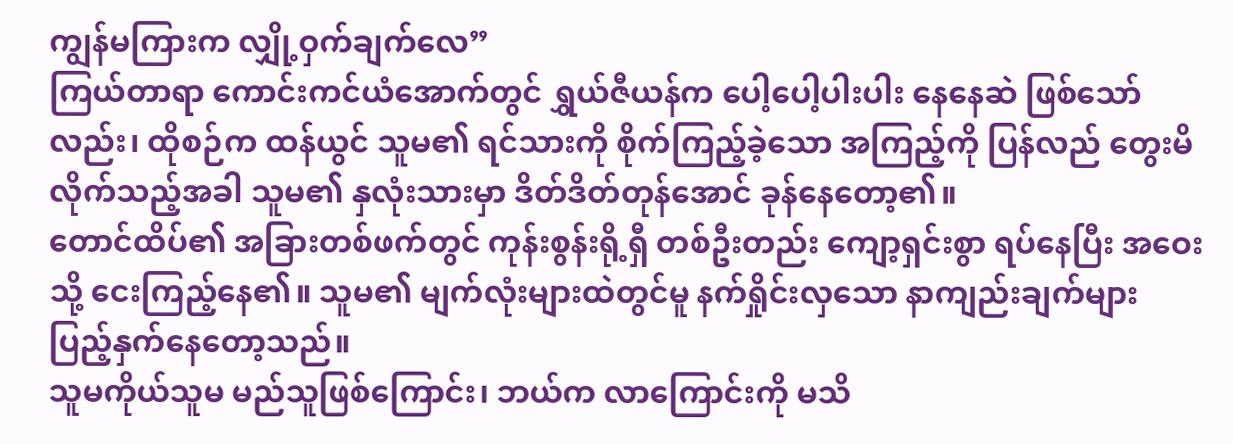ကျွန်မကြားက လျှို့ဝှက်ချက်လေ”
ကြယ်တာရာ ကောင်းကင်ယံအောက်တွင် ရွှယ်ဇီယန်က ပေါ့ပေါ့ပါးပါး နေနေဆဲ ဖြစ်သော်လည်း၊ ထိုစဉ်က ထန်ယွင် သူမ၏ ရင်သားကို စိုက်ကြည့်ခဲ့သော အကြည့်ကို ပြန်လည် တွေးမိလိုက်သည့်အခါ သူမ၏ နှလုံးသားမှာ ဒိတ်ဒိတ်တုန်အောင် ခုန်နေတော့၏။
တောင်ထိပ်၏ အခြားတစ်ဖက်တွင် ကုန်းစွန်းရို့ရှီ တစ်ဦးတည်း ကျော့ရှင်းစွာ ရပ်နေပြီး အဝေးသို့ ငေးကြည့်နေ၏။ သူမ၏ မျက်လုံးများထဲတွင်မူ နက်ရှိုင်းလှသော နာကျည်းချက်များ ပြည့်နှက်နေတော့သည်။
သူမကိုယ်သူမ မည်သူဖြစ်ကြောင်း၊ ဘယ်က လာကြောင်းကို မသိ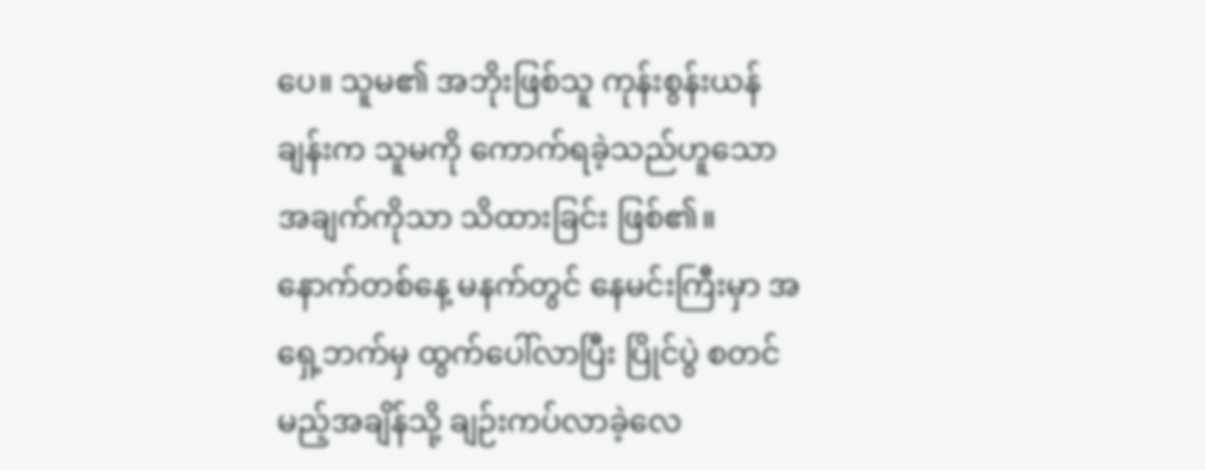ပေ။ သူမ၏ အဘိုးဖြစ်သူ ကုန်းစွန်းယန်ချန်းက သူမကို ကောက်ရခဲ့သည်ဟူသော အချက်ကိုသာ သိထားခြင်း ဖြစ်၏။
နောက်တစ်နေ့ မနက်တွင် နေမင်းကြီးမှာ အရှေ့ဘက်မှ ထွက်ပေါ်လာပြီး ပြိုင်ပွဲ စတင်မည့်အချိန်သို့ ချဉ်းကပ်လာခဲ့လေ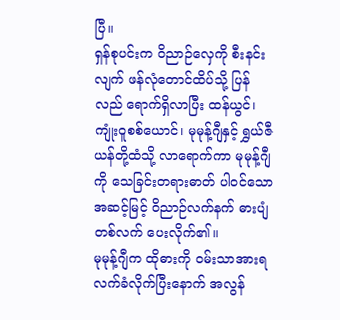ပြီ။
ရှန်စုပင်းက ဝိညာဉ်လှေကို စီးနင်းလျက် ဖန်လုံတောင်ထိပ်သို့ ပြန်လည် ရောက်ရှိလာပြီး ထန်ယွင်၊ ကျုံးဝူစစ်ယောင်၊ မုမုန့်ဂျီနှင့် ရွှယ်ဇီယန်တို့ထံသို့ လာရောက်ကာ မုမုန့်ဂျီကို သေခြင်းတရားဓာတ် ပါဝင်သော အဆင့်မြင့် ဝိညာဉ်လက်နက် ဓားပျံတစ်လက် ပေးလိုက်၏။
မုမုန့်ဂျီက ထိုဓားကို ဝမ်းသာအားရ လက်ခံလိုက်ပြီးနောက် အလွန်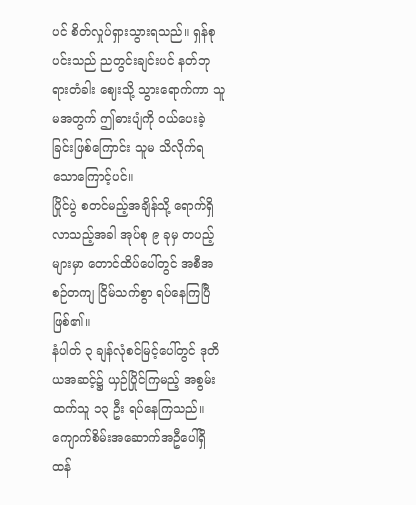ပင် စိတ်လှုပ်ရှားသွားရသည်။ ရှန်စုပင်းသည် ညတွင်းချင်းပင် နတ်ဘုရားတံခါး ဈေးသို့ သွားရောက်ကာ သူမအတွက် ဤဓားပျံကို ဝယ်ပေးခဲ့ခြင်းဖြစ်ကြောင်း သူမ သိလိုက်ရသောကြောင့်ပင်။
ပြိုင်ပွဲ စတင်မည့်အချိန်သို့ ရောက်ရှိလာသည့်အခါ အုပ်စု ၉ ခုမှ တပည့်များမှာ တောင်ထိပ်ပေါ်တွင် အစီအစဉ်တကျ ငြိမ်သက်စွာ ရပ်နေကြပြီ ဖြစ်၏။
နံပါတ် ၃ ချန်လုံစင်မြင့်ပေါ်တွင် ဒုတိယအဆင့်၌ ယှဉ်ပြိုင်ကြမည့် အစွမ်းထက်သူ ၁၃ ဦး ရပ်နေကြသည်။
ကျောက်စိမ်းအဆောက်အဦပေါ်ရှိ ထန်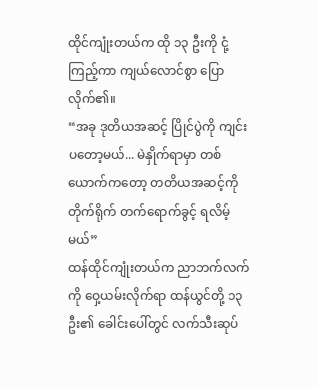ထိုင်ကျုံးတယ်က ထို ၁၃ ဦးကို ငုံ့ကြည့်ကာ ကျယ်လောင်စွာ ပြောလိုက်၏။
“အခု ဒုတိယအဆင့် ပြိုင်ပွဲကို ကျင်းပတော့မယ်... မဲနှိုက်ရာမှာ တစ်ယောက်ကတော့ တတိယအဆင့်ကို တိုက်ရိုက် တက်ရောက်ခွင့် ရလိမ့်မယ်”
ထန်ထိုင်ကျုံးတယ်က ညာဘက်လက်ကို ဝှေ့ယမ်းလိုက်ရာ ထန်ယွင်တို့ ၁၃ ဦး၏ ခေါင်းပေါ်တွင် လက်သီးဆုပ်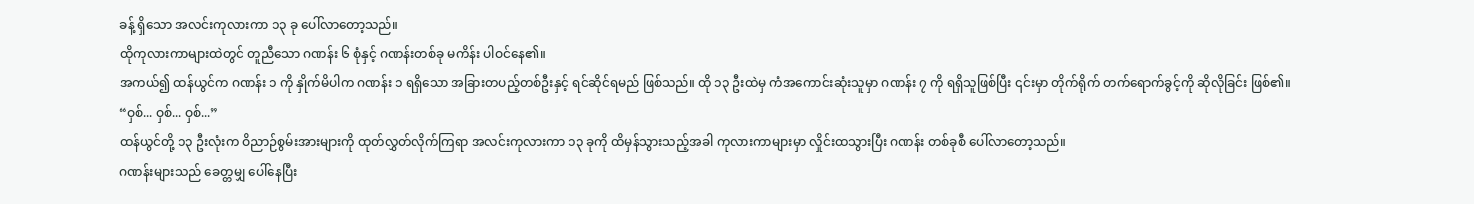ခန့် ရှိသော အလင်းကုလားကာ ၁၃ ခု ပေါ်လာတော့သည်။
ထိုကုလားကာများထဲတွင် တူညီသော ဂဏန်း ၆ စုံနှင့် ဂဏန်းတစ်ခု မကိန်း ပါဝင်နေ၏။
အကယ်၍ ထန်ယွင်က ဂဏန်း ၁ ကို နှိုက်မိပါက ဂဏန်း ၁ ရရှိသော အခြားတပည့်တစ်ဦးနှင့် ရင်ဆိုင်ရမည် ဖြစ်သည်။ ထို ၁၃ ဦးထဲမှ ကံအကောင်းဆုံးသူမှာ ဂဏန်း ၇ ကို ရရှိသူဖြစ်ပြီး ၎င်းမှာ တိုက်ရိုက် တက်ရောက်ခွင့်ကို ဆိုလိုခြင်း ဖြစ်၏။
“ဝှစ်... ဝှစ်... ဝှစ်...”
ထန်ယွင်တို့ ၁၃ ဦးလုံးက ဝိညာဉ်စွမ်းအားများကို ထုတ်လွှတ်လိုက်ကြရာ အလင်းကုလားကာ ၁၃ ခုကို ထိမှန်သွားသည့်အခါ ကုလားကာများမှာ လှိုင်းထသွားပြီး ဂဏန်း တစ်ခုစီ ပေါ်လာတော့သည်။
ဂဏန်းများသည် ခေတ္တမျှ ပေါ်နေပြီး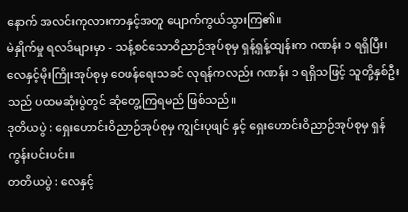နောက် အလင်းကုလားကာနှင့်အတူ ပျောက်ကွယ်သွားကြ၏။
မဲနှိုက်မှု ရလဒ်များမှာ - သန့်စင်သောဝိညာဉ်အုပ်စုမှ ရှန့်ရှန့်ထျန်းက ဂဏန်း ၁ ရရှိပြီး၊ လေနှင့်မိုးကြိုးအုပ်စုမှ ဝေဖန်ရေးသခင် လုရန်ကလည်း ဂဏန်း ၁ ရရှိသဖြင့် သူတို့နှစ်ဦးသည် ပထမဆုံးပွဲတွင် ဆုံတွေ့ကြရမည် ဖြစ်သည်။
ဒုတိယပွဲ : ရှေးဟောင်းဝိညာဉ်အုပ်စုမှ ကျွင်းပုဖျင် နှင့် ရှေးဟောင်းဝိညာဉ်အုပ်စုမှ ရှန်ကွန်းပင်းပင်း။
တတိယပွဲ : လေနှင့်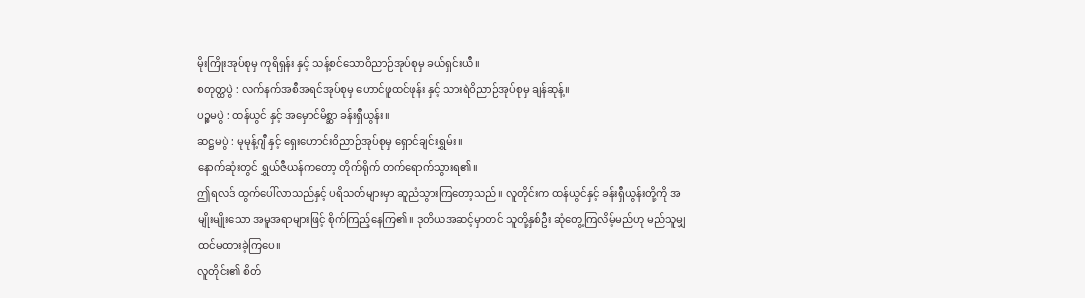မိုးကြိုးအုပ်စုမှ ကုရိရှန်း နှင့် သန့်စင်သောဝိညာဉ်အုပ်စုမှ ခယ်ရှင်းယီ။
စတုတ္ထပွဲ : လက်နက်အစီအရင်အုပ်စုမှ ဟောင်ဖူထင်ဖုန်း နှင့် သားရဲဝိညာဉ်အုပ်စုမှ ချန်ဆုန့်။
ပဉ္စမပွဲ : ထန်ယွင် နှင့် အမှောင်မိစ္ဆာ ခန်းရှီယွန်း။
ဆဋ္ဌမပွဲ : မုမုန့်ဂျီ နှင့် ရှေးဟောင်းဝိညာဉ်အုပ်စုမှ ရှောင်ချင်းရွှမ်း။
နောက်ဆုံးတွင် ရွှယ်ဇီယန်ကတော့ တိုက်ရိုက် တက်ရောက်သွားရ၏။
ဤရလဒ် ထွက်ပေါ်လာသည်နှင့် ပရိသတ်များမှာ ဆူညံသွားကြတော့သည်။ လူတိုင်းက ထန်ယွင်နှင့် ခန်းရှီယွန်းတို့ကို အမျိုးမျိုးသော အမူအရာများဖြင့် စိုက်ကြည့်နေကြ၏။ ဒုတိယအဆင့်မှာတင် သူတို့နှစ်ဦး ဆုံတွေ့ကြလိမ့်မည်ဟု မည်သူမျှ ထင်မထားခဲ့ကြပေ။
လူတိုင်း၏ စိတ်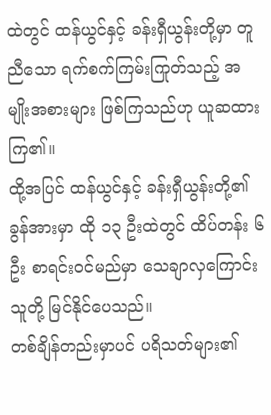ထဲတွင် ထန်ယွင်နှင့် ခန်းရှီယွန်းတို့မှာ တူညီသော ရက်စက်ကြမ်းကြုတ်သည့် အမျိုးအစားများ ဖြစ်ကြသည်ဟု ယူဆထားကြ၏။
ထို့အပြင် ထန်ယွင်နှင့် ခန်းရှီယွန်းတို့၏ ခွန်အားမှာ ထို ၁၃ ဦးထဲတွင် ထိပ်တန်း ၆ ဦး စာရင်းဝင်မည်မှာ သေချာလှကြောင်း သူတို့ မြင်နိုင်ပေသည်။
တစ်ချိန်တည်းမှာပင် ပရိသတ်များ၏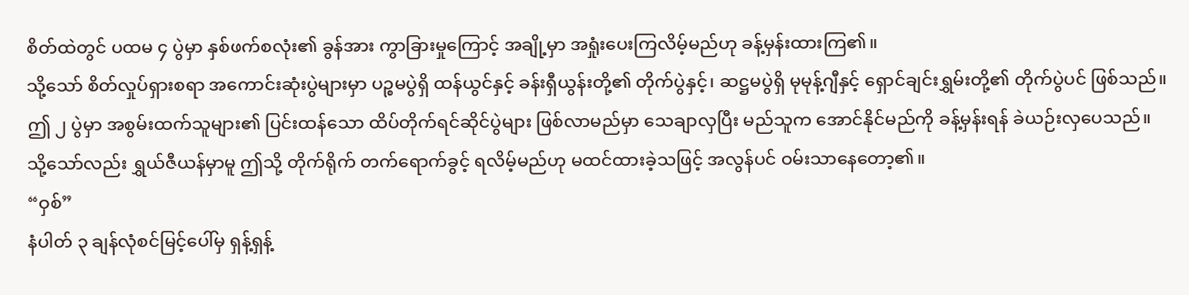စိတ်ထဲတွင် ပထမ ၄ ပွဲမှာ နှစ်ဖက်စလုံး၏ ခွန်အား ကွာခြားမှုကြောင့် အချို့မှာ အရှုံးပေးကြလိမ့်မည်ဟု ခန့်မှန်းထားကြ၏။
သို့သော် စိတ်လှုပ်ရှားစရာ အကောင်းဆုံးပွဲများမှာ ပဉ္စမပွဲရှိ ထန်ယွင်နှင့် ခန်းရှီယွန်းတို့၏ တိုက်ပွဲနှင့်၊ ဆဋ္ဌမပွဲရှိ မုမုန့်ဂျီနှင့် ရှောင်ချင်းရွှမ်းတို့၏ တိုက်ပွဲပင် ဖြစ်သည်။
ဤ ၂ ပွဲမှာ အစွမ်းထက်သူများ၏ ပြင်းထန်သော ထိပ်တိုက်ရင်ဆိုင်ပွဲများ ဖြစ်လာမည်မှာ သေချာလှပြီး မည်သူက အောင်နိုင်မည်ကို ခန့်မှန်းရန် ခဲယဉ်းလှပေသည်။
သို့သော်လည်း ရွှယ်ဇီယန်မှာမူ ဤသို့ တိုက်ရိုက် တက်ရောက်ခွင့် ရလိမ့်မည်ဟု မထင်ထားခဲ့သဖြင့် အလွန်ပင် ဝမ်းသာနေတော့၏။
“ဝှစ်”
နံပါတ် ၃ ချန်လုံစင်မြင့်ပေါ်မှ ရှန့်ရှန့်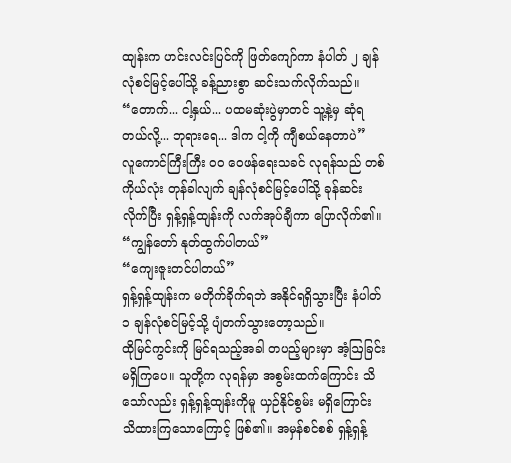ထျန်းက ဟင်းလင်းပြင်ကို ဖြတ်ကျော်ကာ နံပါတ် ၂ ချန်လုံစင်မြင့်ပေါ်သို့ ခန့်ညားစွာ ဆင်းသက်လိုက်သည်။
“တောက်... ငါ့နှယ်... ပထမဆုံးပွဲမှာတင် သူ့နဲ့မှ ဆုံရတယ်လို့... ဘုရားရေ... ဒါက ငါ့ကို ကျီစယ်နေတာပဲ”
လူကောင်ကြီးကြီး ဝဝ ဝေဖန်ရေးသခင် လုရန်သည် တစ်ကိုယ်လုံး တုန်ခါလျက် ချန်လုံစင်မြင့်ပေါ်သို့ ခုန်ဆင်းလိုက်ပြီး ရှန့်ရှန့်ထျန်းကို လက်အုပ်ချီကာ ပြောလိုက်၏။
“ကျွန်တော် နုတ်ထွက်ပါတယ်”
“ကျေးဇူးတင်ပါတယ်”
ရှန့်ရှန့်ထျန်းက မတိုက်ခိုက်ရဘဲ အနိုင်ရရှိသွားပြီး နံပါတ် ၁ ချန်လုံစင်မြင့်သို့ ပျံတက်သွားတော့သည်။
ထိုမြင်ကွင်းကို မြင်ရသည့်အခါ တပည့်များမှာ အံ့ဩခြင်း မရှိကြပေ။ သူတို့က လုရန်မှာ အစွမ်းထက်ကြောင်း သိသော်လည်း ရှန့်ရှန့်ထျန်းကိုမူ ယှဉ်နိုင်စွမ်း မရှိကြောင်း သိထားကြသောကြောင့် ဖြစ်၏။ အမှန်စင်စစ် ရှန့်ရှန့်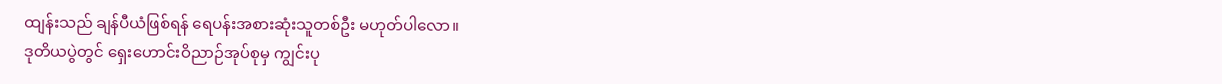ထျန်းသည် ချန်ပီယံဖြစ်ရန် ရေပန်းအစားဆုံးသူတစ်ဦး မဟုတ်ပါလော။
ဒုတိယပွဲတွင် ရှေးဟောင်းဝိညာဉ်အုပ်စုမှ ကျွင်းပု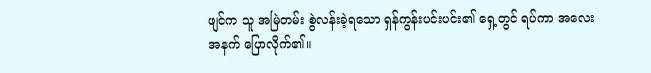ဖျင်က သူ အမြဲတမ်း စွဲလန်းခဲ့ရသော ရှန်ကွန်းပင်းပင်း၏ ရှေ့တွင် ရပ်ကာ အလေးအနက် ပြောလိုက်၏။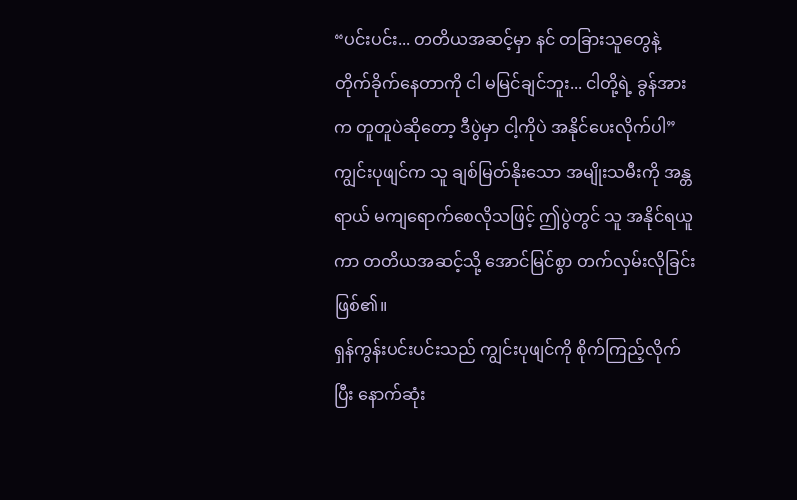“ပင်းပင်း... တတိယအဆင့်မှာ နင် တခြားသူတွေနဲ့ တိုက်ခိုက်နေတာကို ငါ မမြင်ချင်ဘူး... ငါတို့ရဲ့ ခွန်အားက တူတူပဲဆိုတော့ ဒီပွဲမှာ ငါ့ကိုပဲ အနိုင်ပေးလိုက်ပါ”
ကျွင်းပုဖျင်က သူ ချစ်မြတ်နိုးသော အမျိုးသမီးကို အန္တရာယ် မကျရောက်စေလိုသဖြင့် ဤပွဲတွင် သူ အနိုင်ရယူကာ တတိယအဆင့်သို့ အောင်မြင်စွာ တက်လှမ်းလိုခြင်း ဖြစ်၏။
ရှန်ကွန်းပင်းပင်းသည် ကျွင်းပုဖျင်ကို စိုက်ကြည့်လိုက်ပြီး နောက်ဆုံး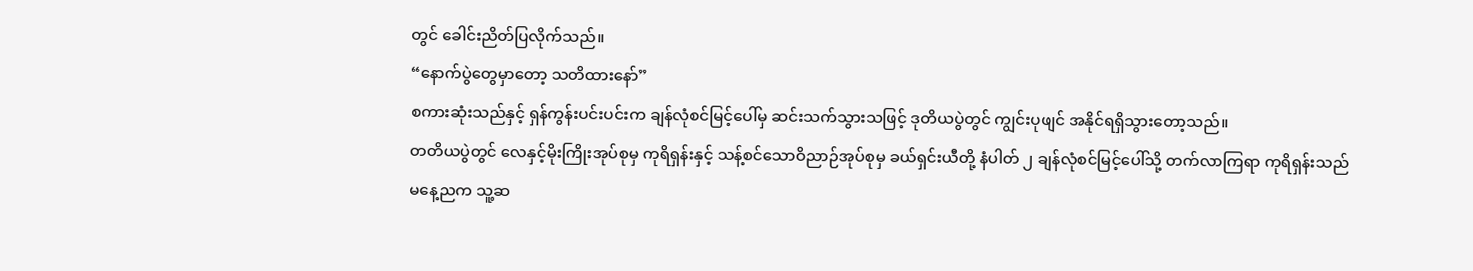တွင် ခေါင်းညိတ်ပြလိုက်သည်။
“နောက်ပွဲတွေမှာတော့ သတိထားနော်”
စကားဆုံးသည်နှင့် ရှန်ကွန်းပင်းပင်းက ချန်လုံစင်မြင့်ပေါ်မှ ဆင်းသက်သွားသဖြင့် ဒုတိယပွဲတွင် ကျွင်းပုဖျင် အနိုင်ရရှိသွားတော့သည်။
တတိယပွဲတွင် လေနှင့်မိုးကြိုးအုပ်စုမှ ကုရိရှန်းနှင့် သန့်စင်သောဝိညာဉ်အုပ်စုမှ ခယ်ရှင်းယီတို့ နံပါတ် ၂ ချန်လုံစင်မြင့်ပေါ်သို့ တက်လာကြရာ ကုရိရှန်းသည် မနေ့ညက သူ့ဆ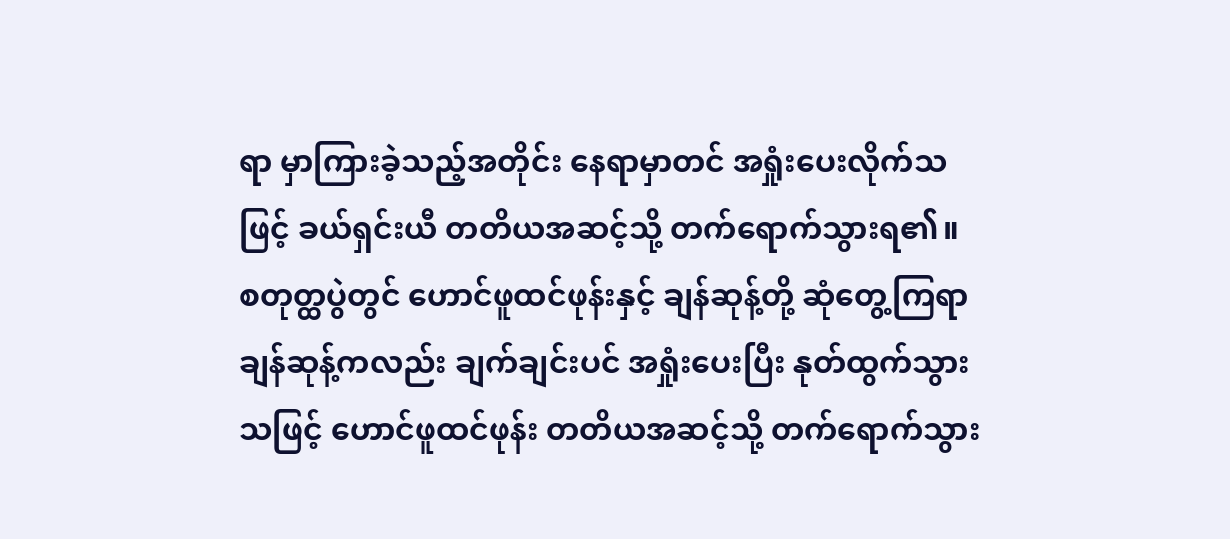ရာ မှာကြားခဲ့သည့်အတိုင်း နေရာမှာတင် အရှုံးပေးလိုက်သဖြင့် ခယ်ရှင်းယီ တတိယအဆင့်သို့ တက်ရောက်သွားရ၏။
စတုတ္ထပွဲတွင် ဟောင်ဖူထင်ဖုန်းနှင့် ချန်ဆုန့်တို့ ဆုံတွေ့ကြရာ ချန်ဆုန့်ကလည်း ချက်ချင်းပင် အရှုံးပေးပြီး နုတ်ထွက်သွားသဖြင့် ဟောင်ဖူထင်ဖုန်း တတိယအဆင့်သို့ တက်ရောက်သွား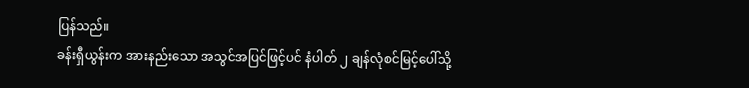ပြန်သည်။
ခန်းရှီယွန်းက အားနည်းသော အသွင်အပြင်ဖြင့်ပင် နံပါတ် ၂ ချန်လုံစင်မြင့်ပေါ်သို့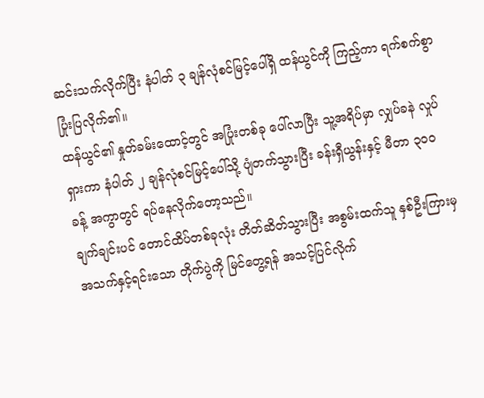ဆင်းသက်လိုက်ပြီး နံပါတ် ၃ ချန်လုံစင်မြင့်ပေါ်ရှိ ထန်ယွင်ကို ကြည့်ကာ ရက်စက်စွာ ပြုံးပြလိုက်၏။
ထန်ယွင်၏ နှုတ်ခမ်းထောင့်တွင် အပြုံးတစ်ခု ပေါ်လာပြီး သူ့အရိပ်မှာ လျှပ်ခနဲ လှုပ်ရှားကာ နံပါတ် ၂ ချန်လုံစင်မြင့်ပေါ်သို့ ပျံတက်သွားပြီး ခန်းရှီယွန်းနှင့် မီတာ ၃၀၀ ခန့် အကွာတွင် ရပ်နေလိုက်တော့သည်။
ချက်ချင်းပင် တောင်ထိပ်တစ်ခုလုံး တိတ်ဆိတ်သွားပြီး အစွမ်းထက်သူ နှစ်ဦးကြားမှ အသက်နှင့်ရင်းသော တိုက်ပွဲကို မြင်တွေ့ရန် အသင့်ပြင်လိုက်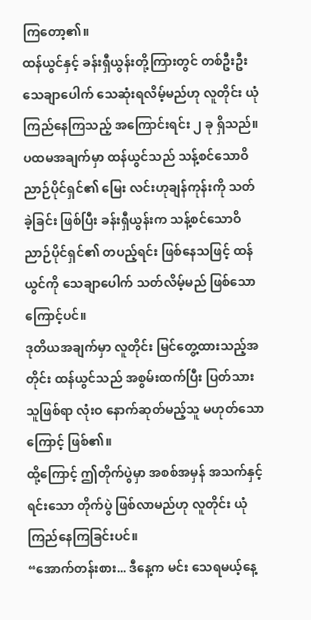ကြတော့၏။
ထန်ယွင်နှင့် ခန်းရှီယွန်းတို့ကြားတွင် တစ်ဦးဦး သေချာပေါက် သေဆုံးရလိမ့်မည်ဟု လူတိုင်း ယုံကြည်နေကြသည့် အကြောင်းရင်း ၂ ခု ရှိသည်။
ပထမအချက်မှာ ထန်ယွင်သည် သန့်စင်သောဝိညာဉ်ပိုင်ရှင်၏ မြေး လင်းဟုချန်ကုန်းကို သတ်ခဲ့ခြင်း ဖြစ်ပြီး ခန်းရှီယွန်းက သန့်စင်သောဝိညာဉ်ပိုင်ရှင်၏ တပည့်ရင်း ဖြစ်နေသဖြင့် ထန်ယွင်ကို သေချာပေါက် သတ်လိမ့်မည် ဖြစ်သောကြောင့်ပင်။
ဒုတိယအချက်မှာ လူတိုင်း မြင်တွေ့ထားသည့်အတိုင်း ထန်ယွင်သည် အစွမ်းထက်ပြီး ပြတ်သားသူဖြစ်ရာ လုံးဝ နောက်ဆုတ်မည့်သူ မဟုတ်သောကြောင့် ဖြစ်၏။
ထို့ကြောင့် ဤတိုက်ပွဲမှာ အစစ်အမှန် အသက်နှင့်ရင်းသော တိုက်ပွဲ ဖြစ်လာမည်ဟု လူတိုင်း ယုံကြည်နေကြခြင်းပင်။
“အောက်တန်းစား... ဒီနေ့က မင်း သေရမယ့်နေ့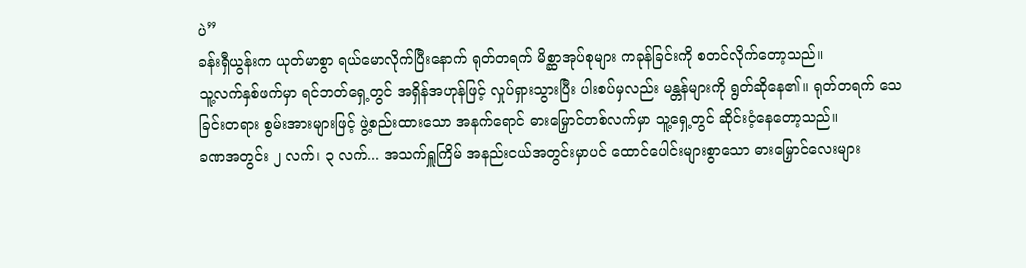ပဲ”
ခန်းရှီယွန်းက ယုတ်မာစွာ ရယ်မောလိုက်ပြီးနောက် ရုတ်တရက် မိစ္ဆာအုပ်စုများ ကခုန်ခြင်းကို စတင်လိုက်တော့သည်။
သူ့လက်နှစ်ဖက်မှာ ရင်ဘတ်ရှေ့တွင် အရှိန်အဟုန်ဖြင့် လှုပ်ရှားသွားပြီး ပါးစပ်မှလည်း မန္တန်များကို ရွတ်ဆိုနေ၏။ ရုတ်တရက် သေခြင်းတရား စွမ်းအားများဖြင့် ဖွဲ့စည်းထားသော အနက်ရောင် ဓားမြှောင်တစ်လက်မှာ သူ့ရှေ့တွင် ဆိုင်းငံ့နေတော့သည်။
ခဏအတွင်း ၂ လက်၊ ၃ လက်... အသက်ရှူကြိမ် အနည်းငယ်အတွင်းမှာပင် ထောင်ပေါင်းများစွာသော ဓားမြှောင်လေးများ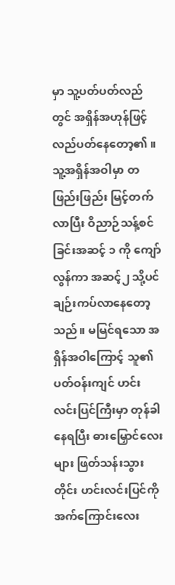မှာ သူ့ပတ်ပတ်လည်တွင် အရှိန်အဟုန်ဖြင့် လည်ပတ်နေတော့၏။
သူ့အရှိန်အဝါမှာ တဖြည်းဖြည်း မြင့်တက်လာပြီး ဝိညာဉ်သန့်စင်ခြင်းအဆင့် ၁ ကို ကျော်လွန်ကာ အဆင့်၂ သို့ပင် ချဉ်းကပ်လာနေတော့သည်။ မမြင်ရသော အရှိန်အဝါကြောင့် သူ၏ ပတ်ဝန်းကျင် ဟင်းလင်းပြင်ကြီးမှာ တုန်ခါနေရပြီး ဓားမြှောင်လေးများ ဖြတ်သန်းသွားတိုင်း ဟင်းလင်းပြင်ကို အက်ကြောင်းလေး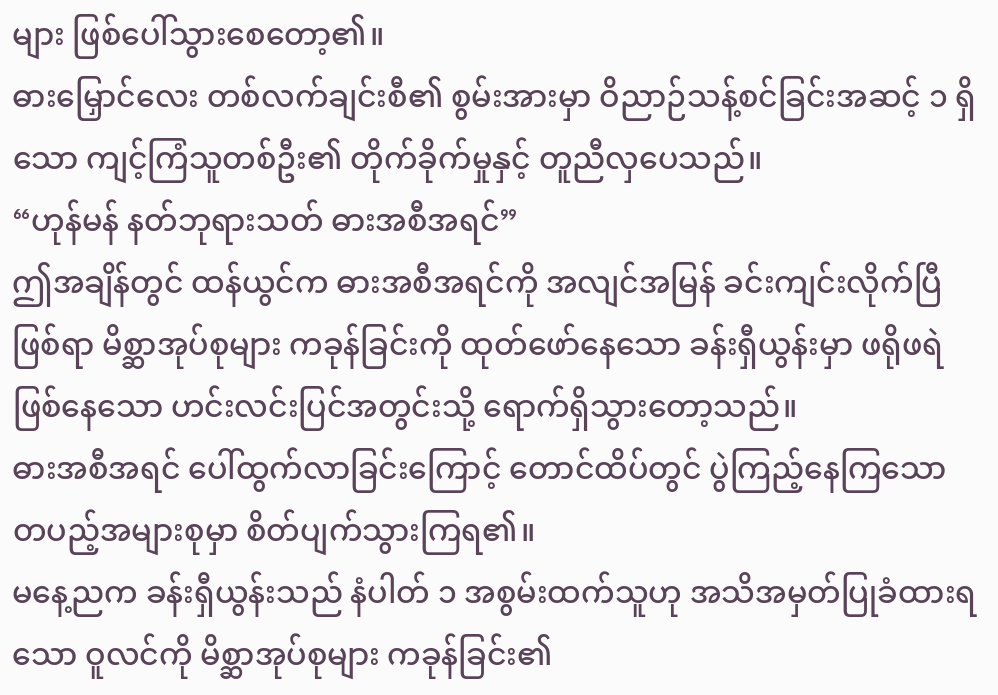များ ဖြစ်ပေါ်သွားစေတော့၏။
ဓားမြှောင်လေး တစ်လက်ချင်းစီ၏ စွမ်းအားမှာ ဝိညာဉ်သန့်စင်ခြင်းအဆင့် ၁ ရှိသော ကျင့်ကြံသူတစ်ဦး၏ တိုက်ခိုက်မှုနှင့် တူညီလှပေသည်။
“ဟုန်မန် နတ်ဘုရားသတ် ဓားအစီအရင်”
ဤအချိန်တွင် ထန်ယွင်က ဓားအစီအရင်ကို အလျင်အမြန် ခင်းကျင်းလိုက်ပြီ ဖြစ်ရာ မိစ္ဆာအုပ်စုများ ကခုန်ခြင်းကို ထုတ်ဖော်နေသော ခန်းရှီယွန်းမှာ ဖရိုဖရဲ ဖြစ်နေသော ဟင်းလင်းပြင်အတွင်းသို့ ရောက်ရှိသွားတော့သည်။
ဓားအစီအရင် ပေါ်ထွက်လာခြင်းကြောင့် တောင်ထိပ်တွင် ပွဲကြည့်နေကြသော တပည့်အများစုမှာ စိတ်ပျက်သွားကြရ၏။
မနေ့ညက ခန်းရှီယွန်းသည် နံပါတ် ၁ အစွမ်းထက်သူဟု အသိအမှတ်ပြုခံထားရသော ဝူလင်ကို မိစ္ဆာအုပ်စုများ ကခုန်ခြင်း၏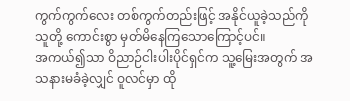ကွက်ကွက်လေး တစ်ကွက်တည်းဖြင့် အနိုင်ယူခဲ့သည်ကို သူတို့ ကောင်းစွာ မှတ်မိနေကြသောကြောင့်ပင်။
အကယ်၍သာ ဝိညာဉ်ငါးပါးပိုင်ရှင်က သူ့မြေးအတွက် အသနားမခံခဲ့လျှင် ဝူလင်မှာ ထို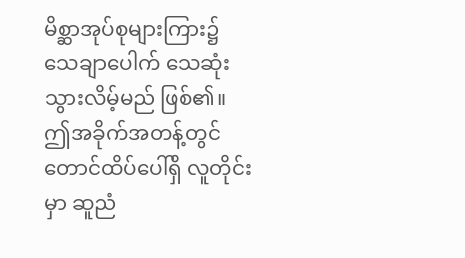မိစ္ဆာအုပ်စုများကြား၌ သေချာပေါက် သေဆုံးသွားလိမ့်မည် ဖြစ်၏။
ဤအခိုက်အတန့်တွင် တောင်ထိပ်ပေါ်ရှိ လူတိုင်းမှာ ဆူညံ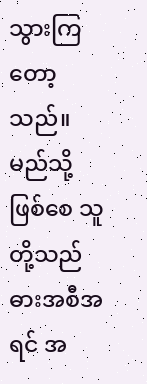သွားကြတော့သည်။ မည်သို့ဖြစ်စေ သူတို့သည် ဓားအစီအရင် အ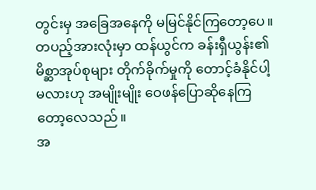တွင်းမှ အခြေအနေကို မမြင်နိုင်ကြတော့ပေ။ တပည့်အားလုံးမှာ ထန်ယွင်က ခန်းရှီယွန်း၏ မိစ္ဆာအုပ်စုများ တိုက်ခိုက်မှုကို တောင့်ခံနိုင်ပါ့မလားဟု အမျိုးမျိုး ဝေဖန်ပြောဆိုနေကြတော့လေသည်။
အ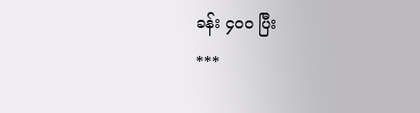ခန်း ၄၀၀ ပြီး
***